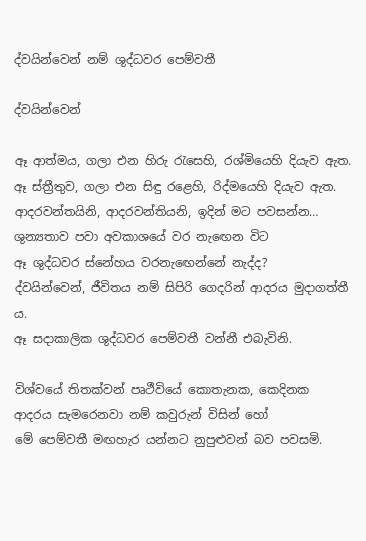ද්වයින්වෙන් නම් ශුද්ධවර පෙම්වතී

ද්වයින්වෙන්

ඈ ආත්මය, ගලා එන හිරු රැසෙහි, රශ්මියෙහි දියැව ඇත.
ඈ ස්ත්‍රීතුව, ගලා එන සිඳු රළෙහි, රිද්මයෙහි දියැව ඇත.
ආදරවන්තයිනි, ආදරවන්තියනි, ඉදින් මට පවසන්න…
ශුන්‍යතාව පවා අවකාශයේ වර නැඟෙන විට
ඈ ශුද්ධවර ස්නේහය වරනැඟෙන්නේ නැද්ද?
ද්වයින්වෙන්, ජීවිතය නම් සිපිරි ගෙදරින් ආදරය මුදාගත්තී ය.
ඈ සදාකාලික ශුද්ධවර පෙම්වතී වන්නී එබැවිනි.

විශ්වයේ තිතක්වන් පෘථීවියේ කොතැනක, කෙදිනක
ආදරය සැමරෙනවා නම් කවුරුන් විසින් හෝ
මේ පෙම්වතී මඟහැර යන්නට නුපුළුවන් බව පවසමි.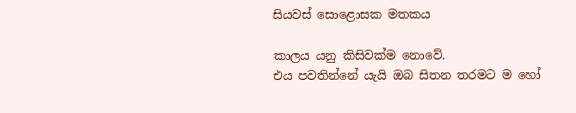සියවස් සොළොසක මතකය

කාලය යනු කිසිවක්ම නොවේ.
එය පවතින්නේ යැයි ඔබ සිතන තරමට ම හෝ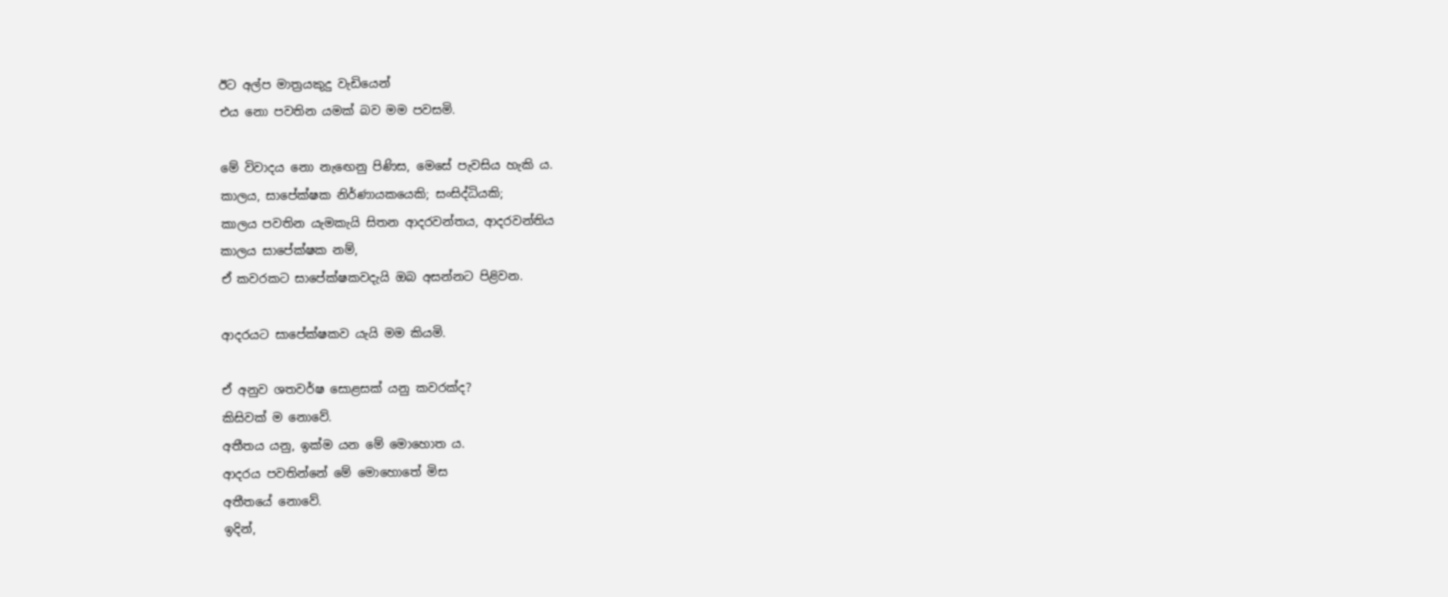ඊට අල්ප මාත්‍රයකුදු වැඩියෙන්
එය නො පවතින යමක් බව මම පවසමි.

මේ විවාදය නො නැඟෙනු පිණිස, මෙසේ පැවසිය හැකි ය.
කාලය, සාපේක්ෂක නිර්ණායකයෙකි; සංසිද්ධියකි;
කාලය පවතින යැමකැයි සිතන ආදරවන්තය, ආදරවන්තිය
කාලය සාපේක්ෂක නම්,
ඒ කවරකට සාපේක්ෂකවදැයි ඔබ අසන්නට පිළිවන.

ආදරයට සාපේක්ෂකව යැයි මම කියමි.

ඒ අනුව ශතවර්ෂ සොළසක් යනු කවරක්ද?
කිසිවක් ම නොවේ.
අතීතය යනු, ඉක්ම යන මේ මොහොත ය.
ආදරය පවතින්නේ මේ මොහොතේ මිස
අතීතයේ නොවේ.
ඉදින්,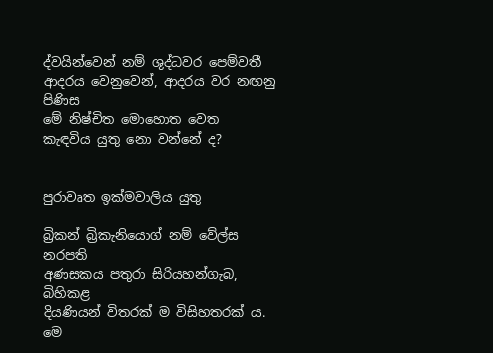ද්වයින්වෙන් නම් ශුද්ධවර පෙම්වතී
ආදරය වෙනුවෙන්, ආදරය වර නඟනු පිණිස
මේ නිෂ්චිත මොහොත වෙත
කැඳවිය යුතු නො වන්නේ ද?


පුරාවෘත ඉක්මවාලිය යුතු

බ්‍රිකන් බ්‍රිකැනියොග් නම් වේල්ස නරපති
අණසකය පතුරා සිරියහන්ගැබ, බිහිකළ
දියණියන් විතරක් ම විසිහතරක් ය.
මෙ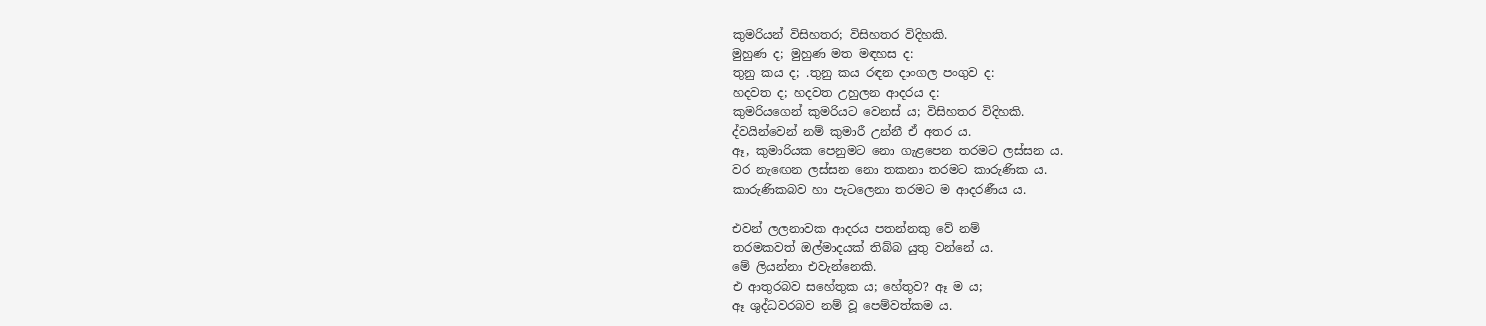කුමරියන් විසිහතර; විසිහතර විදිහකි.
මුහුණ ද; මුහුණ මත මඳහස ද:
තුනු කය ද; .තුනු කය රඳන දාංගල පංගුව ද:
හදවත ද; හදවත උහුලන ආදරය ද:
කුමරියගෙන් කුමරියට වෙනස් ය; විසිහතර විදිහකි.
ද්වයින්වෙන් නම් කුමාරී උන්නී ඒ අතර ය.
ඈ, කුමාරියක පෙනුමට නො ගැළපෙන තරමට ලස්සන ය.
වර නැඟෙන ලස්සන නො තකනා තරමට කාරුණික ය.
කාරුණිකබව හා පැටලෙනා තරමට ම ආදරණීය ය.

එවන් ලලනාවක ආදරය පතන්නකු වේ නම්
තරමකවත් ඔල්මාදයක් තිබ්බ යුතු වන්නේ ය.
මේ ලියන්නා එවැන්නෙකි.
එ ආතුරබව සහේතුක ය; හේතුව? ඈ ම ය;
ඈ ශුද්ධවරබව නම් වූ පෙම්වත්කම ය.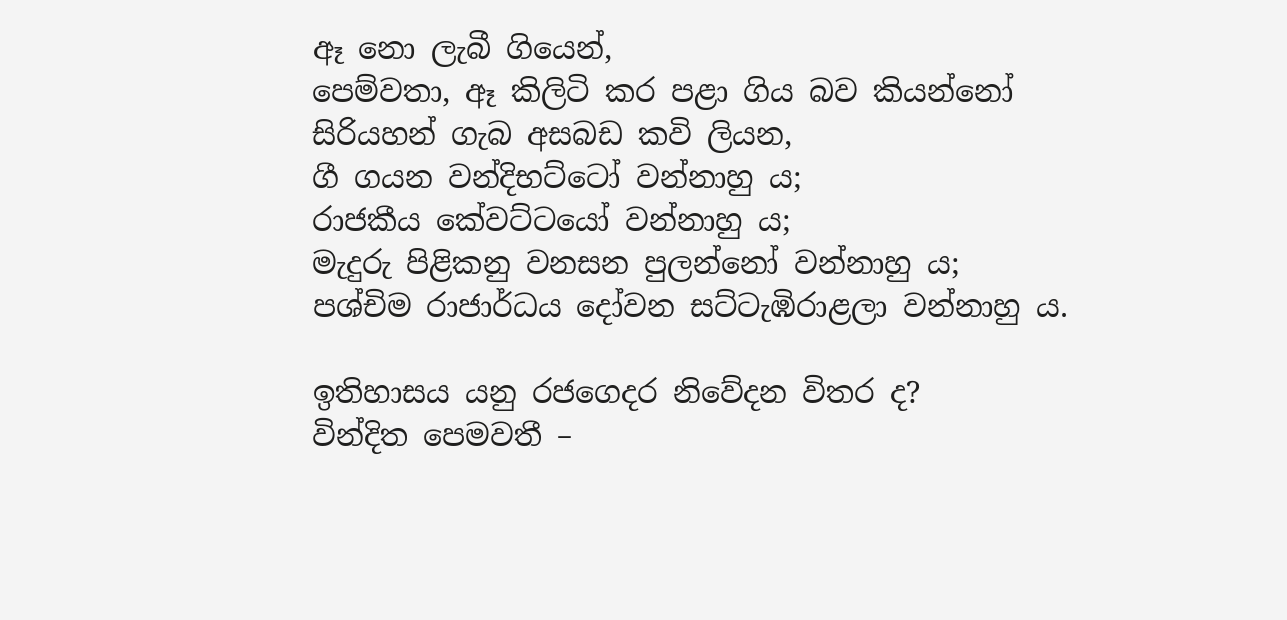ඈ නො ලැබී ගියෙන්,
පෙම්වතා, ඈ කිලිටි කර පළා ගිය බව කියන්නෝ
සිරියහන් ගැබ අසබඩ කවි ලියන,
ගී ගයන වන්දිභට්ටෝ වන්නාහු ය;
රාජකීය කේවට්ටයෝ වන්නාහු ය;
මැදුරු පිළිකනු වනසන පුලන්නෝ වන්නාහු ය;
පශ්චිම රාජාර්ධය දෝවන සට්ටැඹිරාළලා වන්නාහු ය.

ඉතිහාසය යනු රජගෙදර නිවේදන විතර ද?
වින්දිත පෙමවතී –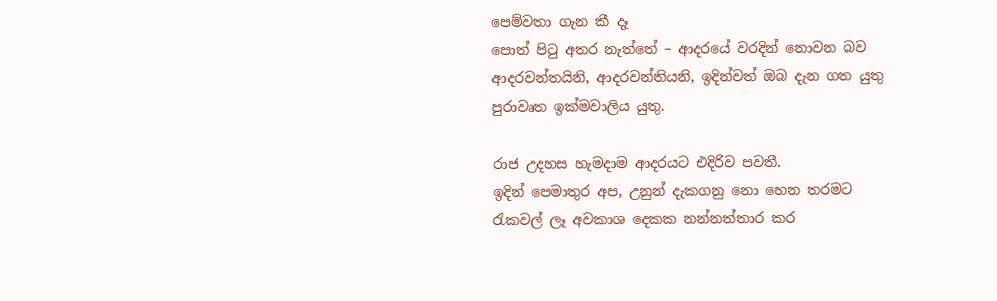පෙම්වතා ගැන කී දෑ
පොත් පිටු අතර නැත්තේ – ආදරයේ වරදින් නොවන බව
ආදරවන්තයිනි, ආදරවන්තියනි, ඉදින්වත් ඔබ දැන ගත යුතු
පුරාවෘත ඉක්මවාලිය යුතු.

රාජ උදහස හැමදාම ආදරයට එදිරිව පවතී.
ඉදින් පෙමාතුර අප, උනුන් දැකගනු නො හෙන තරමට
රැකවල් ලෑ අවකාශ දෙකක නන්නත්තාර කර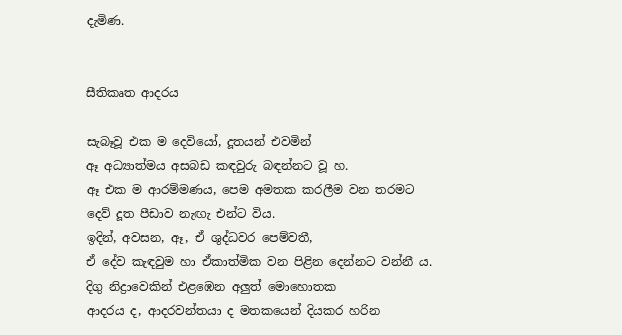දැමිණ.


සීතිකෘත ආදරය

සැබෑවූ එක ම දෙවියෝ, දූතයන් එවමින්
ඈ අධ්‍යාත්මය අසබඩ කඳවුරු බඳන්නට වූ හ.
ඈ එක ම ආරම්මණය, පෙම අමතක කරලීම වන තරමට
දෙව් දූත පීඩාව නැඟැ එන්ට විය.
ඉදින්, අවසන, ඈ, ඒ ශුද්ධවර පෙම්වතී,
ඒ දේව කැඳවුම හා ඒකාත්මික වන පිළින දෙන්නට වන්නී ය.
දිගු නිද්‍රාවෙකින් එළඹෙන අලුත් මොහොතක
ආදරය ද, ආදරවන්තයා ද මතකයෙන් දියකර හරින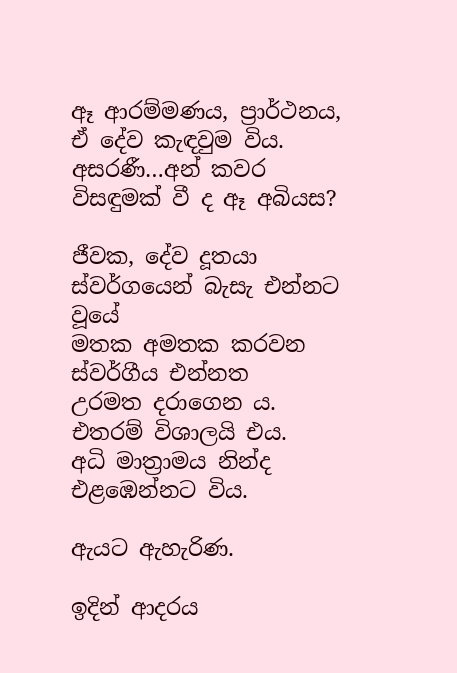ඈ ආරම්මණය, ප්‍රාර්ථනය, ඒ දේව කැඳවුම විය.
අසරණී…අන් කවර විසඳුමක් වී ද ඈ අබියස?

ජීවක, දේව දූතයා ස්වර්ගයෙන් බැසැ එන්නට වූයේ
මතක අමතක කරවන ස්වර්ගීය එන්නත
උරමත දරාගෙන ය. එතරම් විශාලයි එය.
අධි මාත්‍රාමය නින්ද එළඹෙන්නට විය.

ඇයට ඇහැරිණ.

ඉදින් ආදරය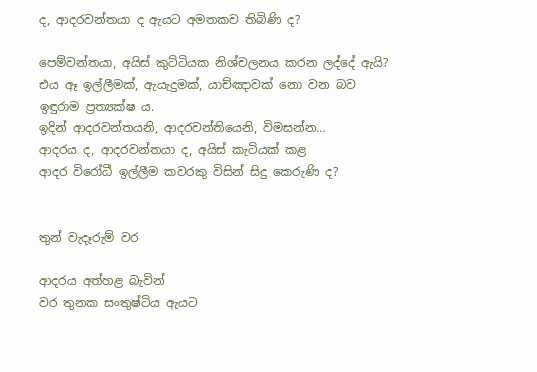ද, ආදරවන්තයා ද ඇයට අමතකව තිබිණි ද?

පෙම්වන්තයා, අයිස් කුට්ටියක නිශ්චලනය කරන ලද්දේ ඇයි?
එය ඈ ඉල්ලීමක්, ඇයැදුමක්, යාච්ඤාවක් නො වන බව ඉඳුරාම ප්‍රත්‍යක්ෂ ය.
ඉදින් ආදරවන්තයනි, ආදරවන්තියෙනි, විමසන්න…
ආදරය ද, ආදරවන්තයා ද, අයිස් කැටියක් කළ
ආදර විරෝධී ඉල්ලීම කවරකු විසින් සිදු කෙරුණි ද?


තුන් වැදෑරුම් වර

ආදරය අත්හළ බැවින්
වර තුනක සංතුෂ්ටිය ඇයට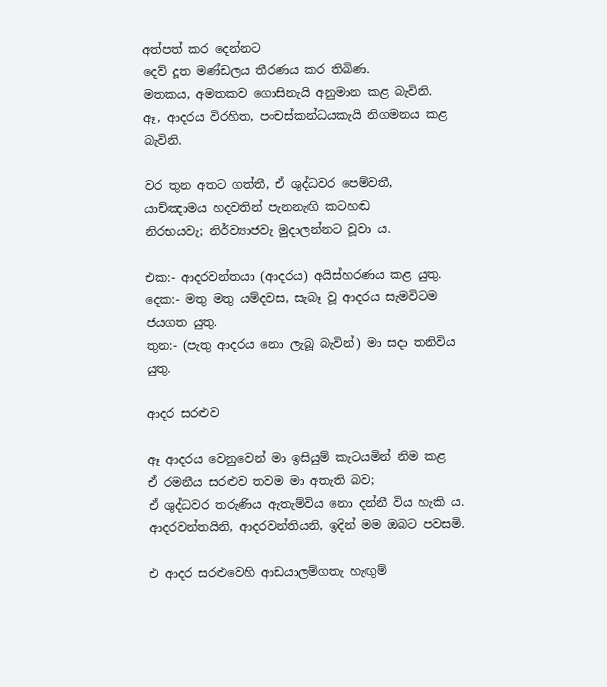අත්පත් කර දෙන්නට
දෙව් දූත මණ්ඩලය තීරණය කර තිබිණ.
මතකය, අමතකව ගොසිනැයි අනුමාන කළ බැවිනි.
ඈ, ආදරය විරහිත, පංචස්කන්ධයකැයි නිගමනය කළ බැවිනි.

වර තුන අතට ගත්තී, ඒ ශුද්ධවර පෙම්වතී,
යාච්ඤාමය හදවතින් පැනනැඟි කටහඬ
නිරභයවැ; නිර්ව්‍යාජවැ මුදාලන්නට වූවා ය.

එක:- ආදරවන්තයා (ආදරය) අයිස්හරණය කළ යුතු.
දෙක:- මතු මතු යම්දවස, සැබෑ වූ ආදරය සැමවිටම ජයගත යුතු.
තුන:- (පැතු ආදරය නො ලැබූ බැවින්) මා සදා තනිවිය යුතු.

ආදර සරළුව

ඈ ආදරය වෙනුවෙන් මා ඉසියුම් කැටයමින් නිම කළ
ඒ රමනීය සරළුව තවම මා අතැති බව;
ඒ ශුද්ධවර තරුණිය ඇතැම්විය නො දන්නී විය හැකි ය.
ආදරවන්තයිනි, ආදරවන්තියනි, ඉදින් මම ඔබට පවසමි.

එ ආදර සරළුවෙහි ආඩයාලම්ගතැ හැඟුම්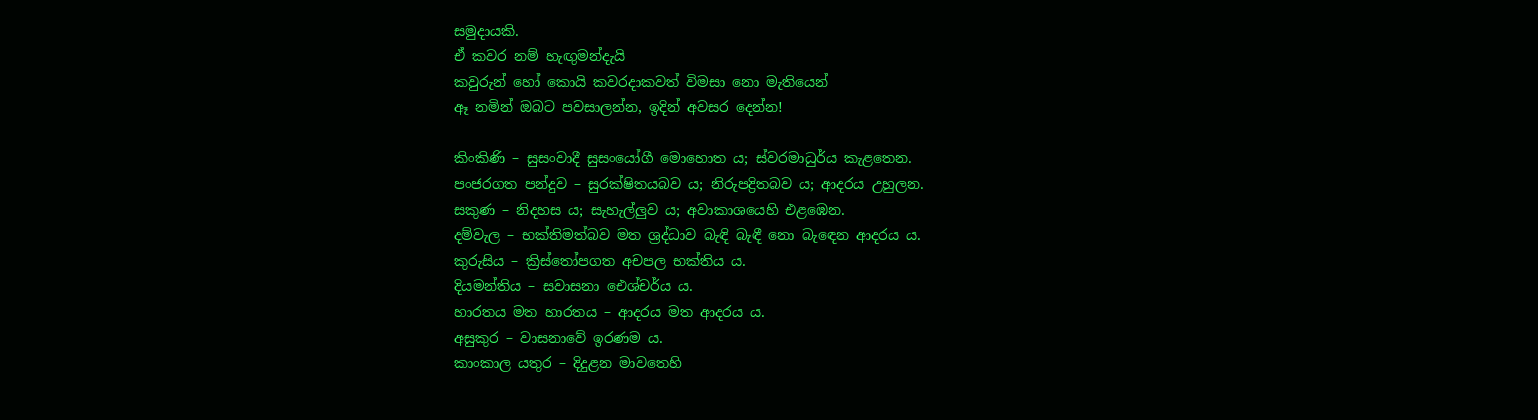සමුදායකි.
ඒ කවර නම් හැඟුමන්දැයි
කවුරුන් හෝ කොයි කවරදාකවත් විමසා නො මැතියෙන්
ඈ නමින් ඔබට පවසාලන්න, ඉදින් අවසර දෙන්න!

කිංකිණි – සුසංවාදී සුසංයෝගී මොහොත ය; ස්වරමාධුර්ය කැළතෙන.
පංජරගත පන්දුව – සුරක්ෂිතයබව ය; නිරුපද්‍රිතබව ය; ආදරය උහුලන.
සකුණ – නිදහස ය; සැහැල්ලුව ය; අවාකාශයෙහි එළඹෙන.
දම්වැල – භක්තිමත්බව මත ශ්‍රද්ධාව බැඳි බැඳී නො බැඳෙන ආදරය ය.
කුරුසිය – ක්‍රිස්තෝපගත අචපල භක්තිය ය.
දියමන්තිය – සවාසනා ඓශ්චර්ය ය.
හාරතය මත හාරතය – ආදරය මත ආදරය ය.
අසුකුර – වාසනාවේ ඉරණම ය.
කාංකාල යතුර – දිදුළන මාවතෙහි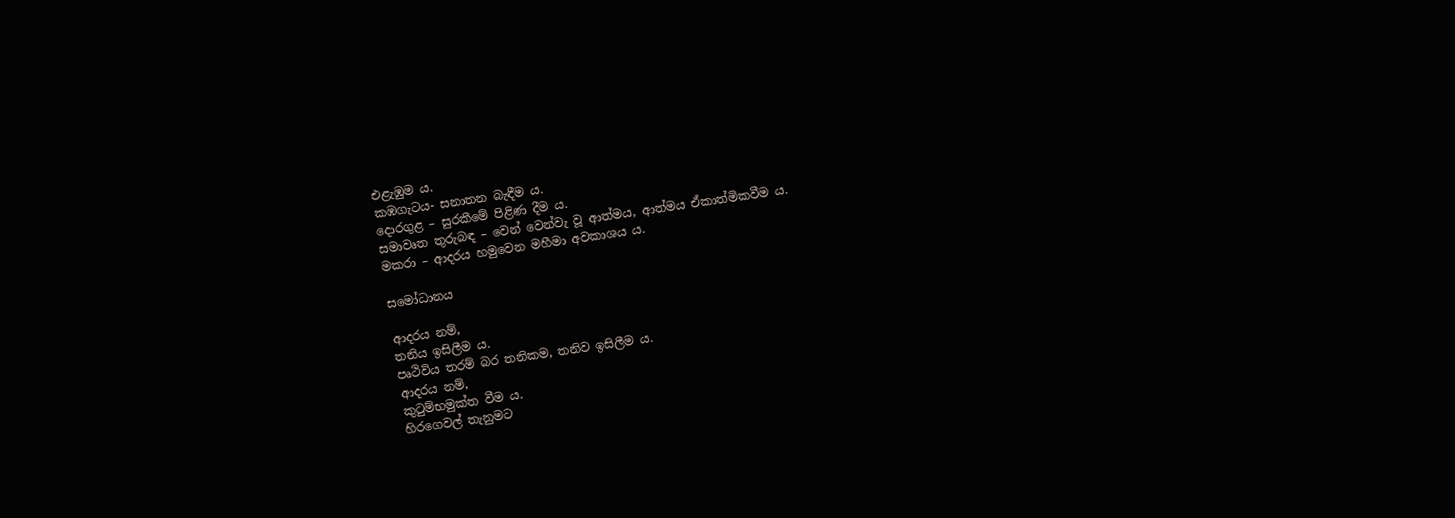එළැඹුම ය.
කඹගැටය- සනාතන බැඳීම ය.
දොරගුළ – සුරකීමේ පිළිණ දීම ය.
සමාවෘත තුරුබඳ – වෙන් වෙන්වැ වූ ආත්මය, ආත්මය ඒකාත්මිකවීම ය.
මකරා – ආදරය හමුවෙන මහීමා අවකාශය ය.

සමෝධානය

ආදරය නම්,
තනිය ඉසිලීම ය.
පෘථිවිය තරම් බර තනිකම, තනිව ඉසිලීම ය.
ආදරය නම්,
කුටුම්භමුක්ත වීම ය.
හිරගෙවල් තැනුමට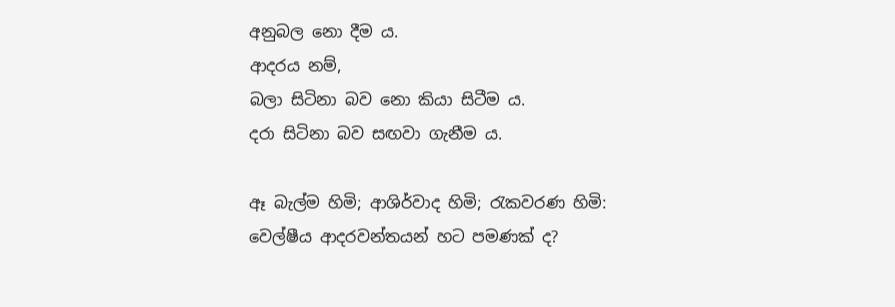අනුබල නො දීම ය.
ආදරය නම්,
බලා සිටිනා බව නො කියා සිටීම ය.
දරා සිටිනා බව සඟවා ගැනීම ය.

ඈ බැල්ම හිමි; ආශිර්වාද හිමි; රැකවරණ හිමි:
වෙල්ෂීය ආදරවන්තයන් හට පමණක් ද?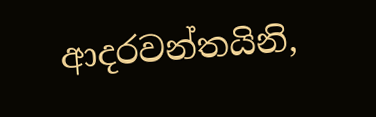ආදරවන්තයිනි,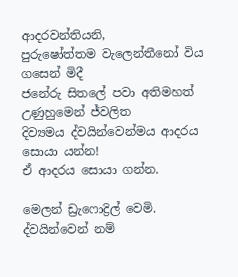ආදරවන්තියනි,
පුරුෂෝත්තම වැලෙන්තීනෝ විය ගසෙන් මිදී
ජනේරු සිතලේ පවා අතිමහත් උණුහුමෙන් ජ්වලිත
දිව්‍යමය ද්වයින්වෙන්මය ආදරය සොයා යන්න!
ඒ ආදරය සොයා ගන්න.

මෙලන් ඩ්‍රැෆොද්‍රිල් වෙමි.
ද්වයින්වෙන් නම්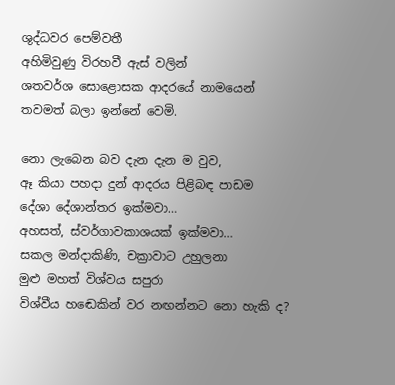ශුද්ධවර පෙම්වතී
අහිමිවුණු විරහවී ඇස් වලින්
ශතවර්ශ සොළොසක ආදරයේ නාමයෙන්
තවමත් බලා ඉන්නේ වෙමි.

නො ලැබෙන බව දැන දැන ම වුව,
ඈ කියා පහදා දුන් ආදරය පිළිබඳ පාඩම
දේශා දේශාන්තර ඉක්මවා…
අහසත්, ස්වර්ගාවකාශයක් ඉක්මවා…
සකල මන්දාකිණි, චක්‍රාවාට උහුලනා
මුළු මහත් විශ්වය සපුරා
විශ්වීය හඬෙකින් වර නඟන්නට නො හැකි ද?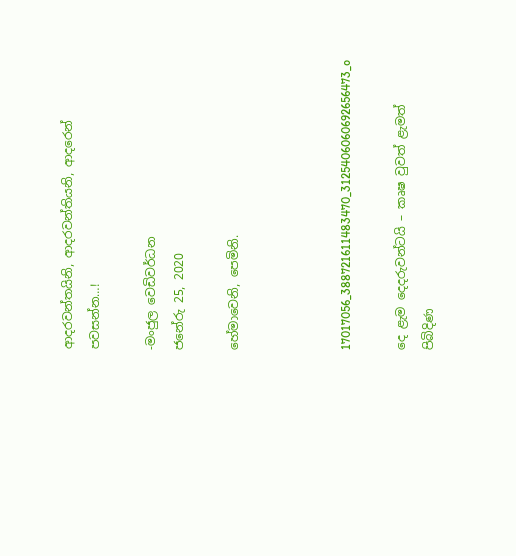ආදරවන්තයිනි, ආදරවන්තියනි, ආදරෙන් පවසන්න…!

-මංජුල වෙඩිවර්ධන
ජනේරු 25, 2020

හේමාවෙනි, පෙමිනි.



17017056_388721611483470_3125406060692656473_o

දෙ ළැම දෙදරුවන්ටයි – කෘෂ වුවත් ළැමත් පිබිදිණ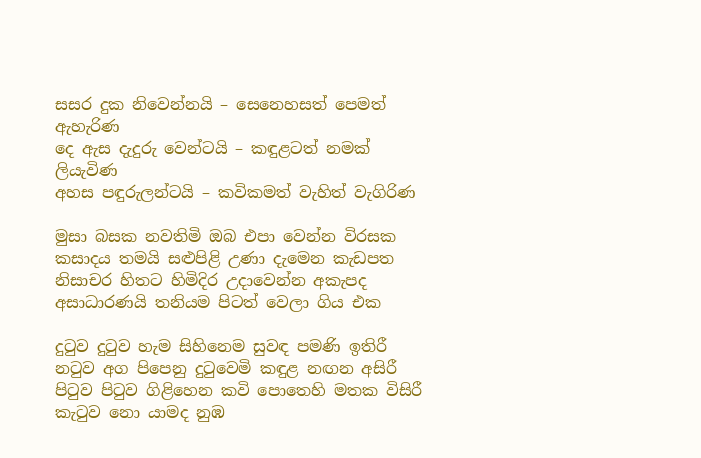සසර දුක නිවෙන්නයි – සෙනෙහසත් පෙමත් ඇහැරිණ
දෙ ඇස දැදුරු වෙන්ටයි – කඳුළටත් නමක් ලියැවිණ
අහස පඳුරුලන්ටයි – කවිකමත් වැහිත් වැගිරිණ

මුසා බසක නවතිමි ඔබ එපා වෙන්න විරසක
කසාදය තමයි සළුපිළි උණා දැමෙන කැඩපත
නිසාචර හිතට හිමිදිර උදාවෙන්න අකැපද
අසාධාරණයි තනියම පිටත් වෙලා ගිය එක

දුටුව දුටුව හැම සිහිනෙම සුවඳ පමණි ඉතිරී
නටුව අග පිපෙනු දුටුවෙමි කඳුළ නඟන අසිරී
පිටුව පිටුව ගිළිහෙන කවි පොතෙහි මතක විසිරී
කැටුව නො යාමද නුඹ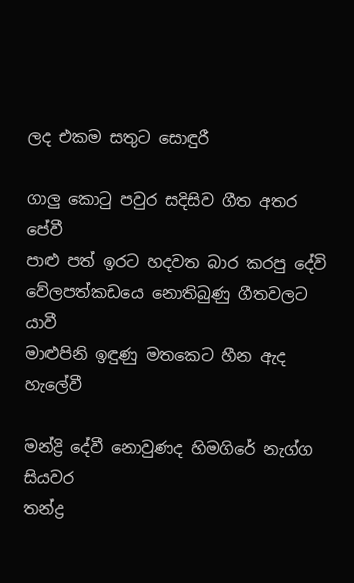ලද එකම සතුට සොඳුරී

ගාලු කොටු පවුර සදිසිව ගීත අතර පේවී
පාළු පත් ඉරට හදවත බාර කරපු දේවි
වේලපත්කඩයෙ නොතිබුණු ගීතවලට යාවී
මාළුපිනි ඉඳුණු මතකෙට හීන ඇද හැලේවී

මන්ද්‍රි දේවී නොවුණද හිමගිරේ නැග්ග සියවර
තන්ද්‍ර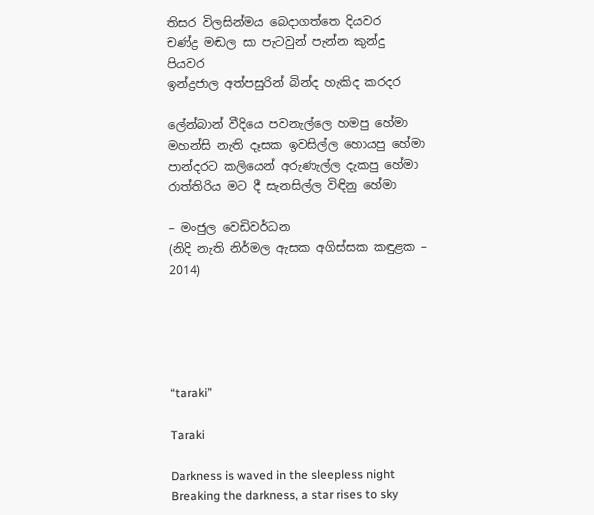තිසර විලසින්මය බෙදාගත්තෙ දියවර
චණ්ද්‍ර මඬල සා පැටවුන් පැන්න කුන්දු පියවර
ඉන්ද්‍රජාල අත්පසුරින් බින්ද හැකිද කරදර

ලේන්බාන් වීදියෙ පවනැල්ලෙ හමපු හේමා
මහන්සි නැති දෑසක ඉවසිල්ල හොයපු හේමා
පාන්දරට කලියෙන් අරුණැල්ල දැකපු හේමා
රාත්තිරිය මට දී සැනසිල්ල විඳිනු හේමා

– මංජුල වෙඩිවර්ධන
(නිදි නැති නිර්මල ඇසක අගිස්සක කඳුළක – 2014)





“taraki”

Taraki

Darkness is waved in the sleepless night
Breaking the darkness, a star rises to sky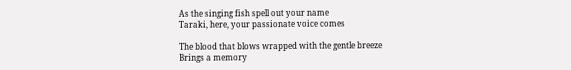As the singing fish spell out your name
Taraki, here, your passionate voice comes

The blood that blows wrapped with the gentle breeze
Brings a memory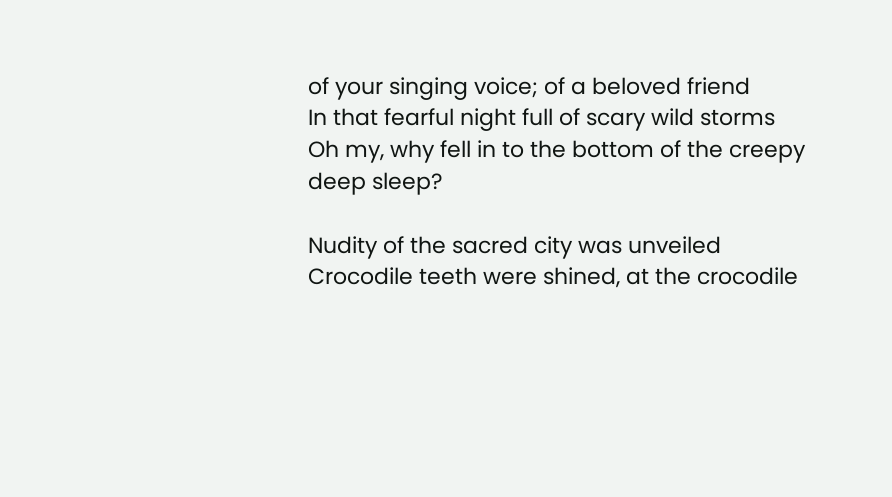of your singing voice; of a beloved friend
In that fearful night full of scary wild storms
Oh my, why fell in to the bottom of the creepy deep sleep?

Nudity of the sacred city was unveiled
Crocodile teeth were shined, at the crocodile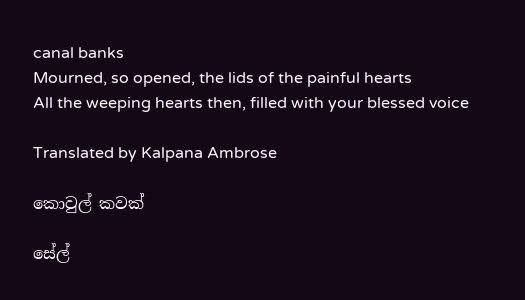canal banks
Mourned, so opened, the lids of the painful hearts
All the weeping hearts then, filled with your blessed voice

Translated by Kalpana Ambrose

කොවුල් කවක්

සේල්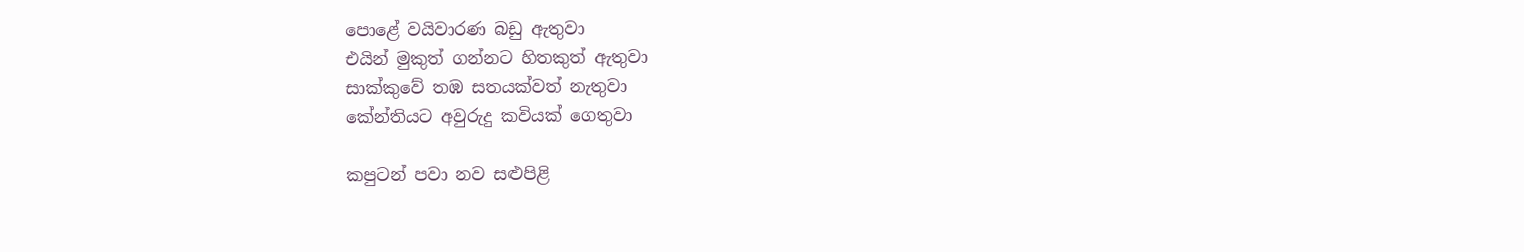පොළේ වයිවාරණ බඩු ඇතුවා
එයින් මුකුත් ගන්නට හිතකුත් ඇතුවා
සාක්කුවේ තඹ සතයක්වත් නැතුවා
කේන්තියට අවුරුදු කවියක් ගෙතුවා

කපුටන් පවා නව සළුපිළි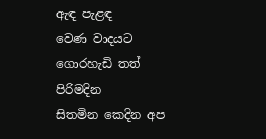ඇඳ පැළඳ
වෙණ වාදයට ගොරහැඩි තත් පිරිමදින
සිතමින කෙදින අප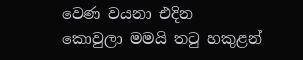වෙණ වයනා එදින
කොවුලා මමයි තටු හකුළන්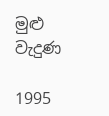මුළු වැදුණ

1995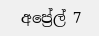අප්‍රේල් 7